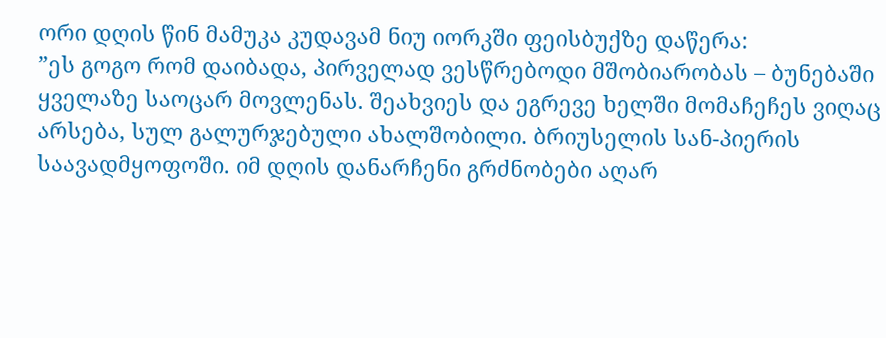ორი დღის წინ მამუკა კუდავამ ნიუ იორკში ფეისბუქზე დაწერა:
”ეს გოგო რომ დაიბადა, პირველად ვესწრებოდი მშობიარობას – ბუნებაში ყველაზე საოცარ მოვლენას. შეახვიეს და ეგრევე ხელში მომაჩეჩეს ვიღაც არსება, სულ გალურჯებული ახალშობილი. ბრიუსელის სან-პიერის საავადმყოფოში. იმ დღის დანარჩენი გრძნობები აღარ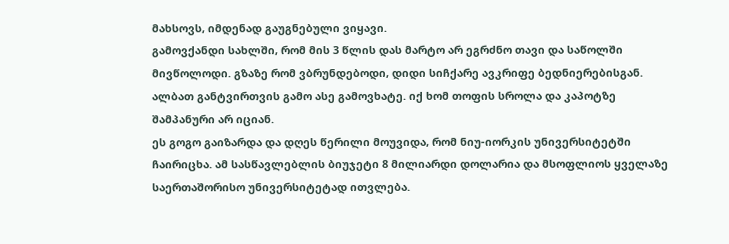მახსოვს, იმდენად გაუგნებული ვიყავი.
გამოვქანდი სახლში, რომ მის 3 წლის დას მარტო არ ეგრძნო თავი და საწოლში მივწოლოდი. გზაზე რომ ვბრუნდებოდი, დიდი სიჩქარე ავკრიფე ბედნიერებისგან. ალბათ განტვირთვის გამო ასე გამოვხატე. იქ ხომ თოფის სროლა და კაპოტზე შამპანური არ იციან.
ეს გოგო გაიზარდა და დღეს წერილი მოუვიდა, რომ ნიუ-იორკის უნივერსიტეტში ჩაირიცხა. ამ სასწავლებლის ბიუჯეტი 8 მილიარდი დოლარია და მსოფლიოს ყველაზე საერთაშორისო უნივერსიტეტად ითვლება.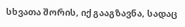სხვათა შორის, იქ გააგზავნა, სადაც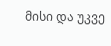მისი და უკვე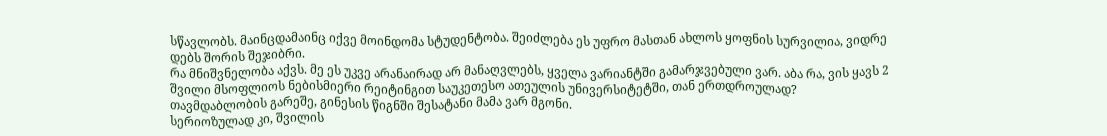სწავლობს. მაინცდამაინც იქვე მოინდომა სტუდენტობა. შეიძლება ეს უფრო მასთან ახლოს ყოფნის სურვილია, ვიდრე დებს შორის შეჯიბრი.
რა მნიშვნელობა აქვს. მე ეს უკვე არანაირად არ მანაღვლებს, ყველა ვარიანტში გამარჯვებული ვარ. აბა რა, ვის ყავს 2 შვილი მსოფლიოს ნებისმიერი რეიტინგით საუკეთესო ათეულის უნივერსიტეტში, თან ერთდროულად? თავმდაბლობის გარეშე, გინესის წიგნში შესატანი მამა ვარ მგონი.
სერიოზულად კი, შვილის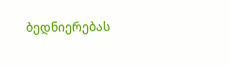ბედნიერებას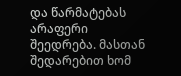და წარმატებას არაფერი შეედრება. მასთან შედარებით ხომ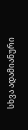სხვა ადამიანური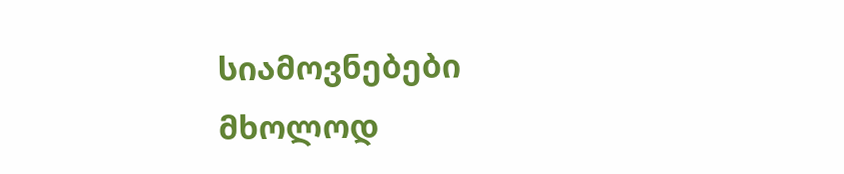სიამოვნებები მხოლოდ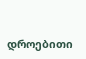დროებითი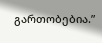გართობებია.”